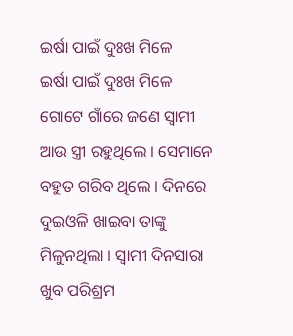ଇର୍ଷା ପାଇଁ ଦୁଃଖ ମିଳେ
ଇର୍ଷା ପାଇଁ ଦୁଃଖ ମିଳେ
ଗୋଟେ ଗାଁରେ ଜଣେ ସ୍ୱାମୀ ଆଉ ସ୍ତ୍ରୀ ରହୁଥିଲେ । ସେମାନେ ବହୁତ ଗରିବ ଥିଲେ । ଦିନରେ ଦୁଇଓଳି ଖାଇବା ତାଙ୍କୁ ମିଳୁନଥିଲା । ସ୍ୱାମୀ ଦିନସାରା ଖୁବ ପରିଶ୍ରମ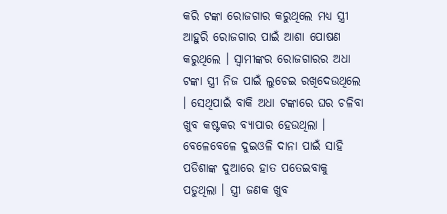କରି ଟଙ୍କା ରୋଜଗାର କରୁଥିଲେ ମଧ୍ୟ ସ୍ତ୍ରୀ ଆହୁରି ରୋଜଗାର ପାଇଁ ଆଶା ପୋଷଣ କରୁଥିଲେ । ସ୍ୱାମୀଙ୍କର ରୋଜଗାରର ଅଧା ଟଙ୍କା ସ୍ତ୍ରୀ ନିଜ ପାଇଁ ଲୁଚେଇ ରଖିଦେଉଥିଲେ । ସେଥିପାଇଁ ବାକି ଅଧା ଟଙ୍କାରେ ଘର ଚଳିବା ଖୁବ କଷ୍ଟକର ବ୍ୟାପାର ହେଉଥିଲା । ବେଳେବେଳେ ଦୁଇଓଳି ଦାନା ପାଇଁ ସାହି ପଡିଶାଙ୍କ ଦୁଆରେ ହାତ ପତେଇବାକୁ ପଡୁଥିଲା । ସ୍ତ୍ରୀ ଜଣକ ଖୁବ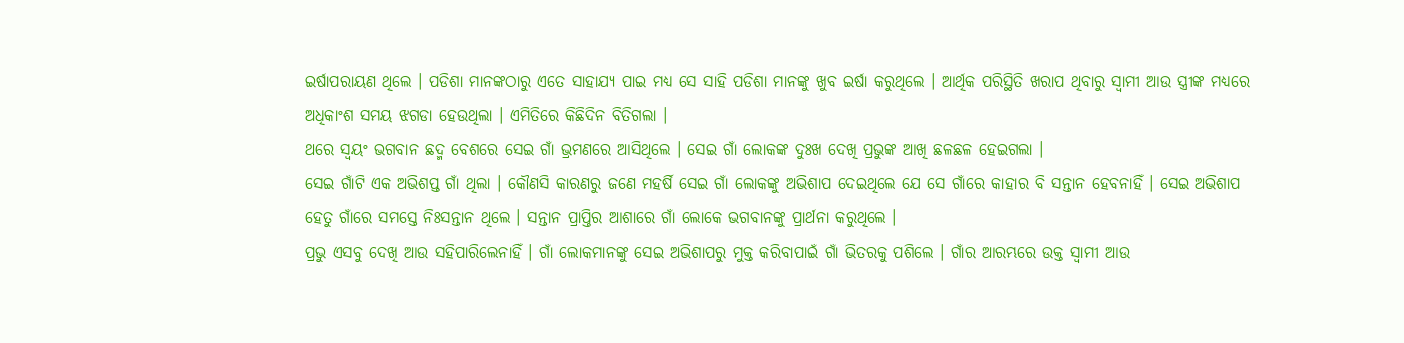ଇର୍ଷାପରାୟଣ ଥିଲେ । ପଡିଶା ମାନଙ୍କଠାରୁ ଏତେ ସାହାଯ୍ୟ ପାଇ ମଧ୍ୟ ସେ ସାହି ପଡିଶା ମାନଙ୍କୁ ଖୁବ ଇର୍ଷା କରୁଥିଲେ । ଆର୍ଥିକ ପରିସ୍ଥିତି ଖରାପ ଥିବାରୁ ସ୍ୱାମୀ ଆଉ ସ୍ତ୍ରୀଙ୍କ ମଧ୍ୟରେ ଅଧିକାଂଶ ସମୟ ଝଗଡା ହେଉଥିଲା । ଏମିତିରେ କିଛିଦିନ ବିତିଗଲା ।
ଥରେ ସ୍ୱୟଂ ଭଗବାନ ଛଦ୍ମ ବେଶରେ ସେଇ ଗାଁ ଭ୍ରମଣରେ ଆସିଥିଲେ । ସେଇ ଗାଁ ଲୋକଙ୍କ ଦୁଃଖ ଦେଖି ପ୍ରଭୁଙ୍କ ଆଖି ଛଳଛଳ ହେଇଗଲା ।
ସେଇ ଗାଁଟି ଏକ ଅଭିଶପ୍ତ ଗାଁ ଥିଲା । କୌଣସି କାରଣରୁ ଜଣେ ମହର୍ଷି ସେଇ ଗାଁ ଲୋକଙ୍କୁ ଅଭିଶାପ ଦେଇଥିଲେ ଯେ ସେ ଗାଁରେ କାହାର ବି ସନ୍ତାନ ହେବନାହିଁ । ସେଇ ଅଭିଶାପ ହେତୁ ଗାଁରେ ସମସ୍ତେ ନିଃସନ୍ତାନ ଥିଲେ । ସନ୍ତାନ ପ୍ରାପ୍ତିର ଆଶାରେ ଗାଁ ଲୋକେ ଭଗବାନଙ୍କୁ ପ୍ରାର୍ଥନା କରୁଥିଲେ ।
ପ୍ରଭୁ ଏସବୁ ଦେଖି ଆଉ ସହିପାରିଲେନାହିଁ । ଗାଁ ଲୋକମାନଙ୍କୁ ସେଇ ଅଭିଶାପରୁ ମୁକ୍ତ କରିବାପାଇଁ ଗାଁ ଭିତରକୁ ପଶିଲେ । ଗାଁର ଆରମ୍ଭରେ ଉକ୍ତ ସ୍ୱାମୀ ଆଉ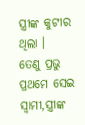ସ୍ତ୍ରୀଙ୍କ କୁଟୀର ଥିଲା ।
ତେଣୁ ପ୍ରଭୁ ପ୍ରଥମେ ସେଇ ସ୍ୱାମୀ,ସ୍ତ୍ରୀଙ୍କ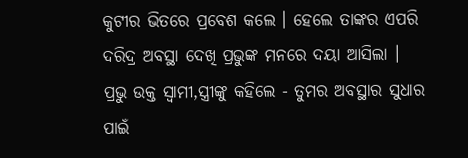କୁଟୀର ଭିତରେ ପ୍ରବେଶ କଲେ । ହେଲେ ତାଙ୍କର ଏପରି ଦରିଦ୍ର ଅବସ୍ଥା ଦେଖି ପ୍ରଭୁଙ୍କ ମନରେ ଦୟା ଆସିଲା ।
ପ୍ରଭୁ ଉକ୍ତ ସ୍ୱାମୀ,ସ୍ତ୍ରୀଙ୍କୁ କହିଲେ - ତୁମର ଅବସ୍ଥାର ସୁଧାର ପାଇଁ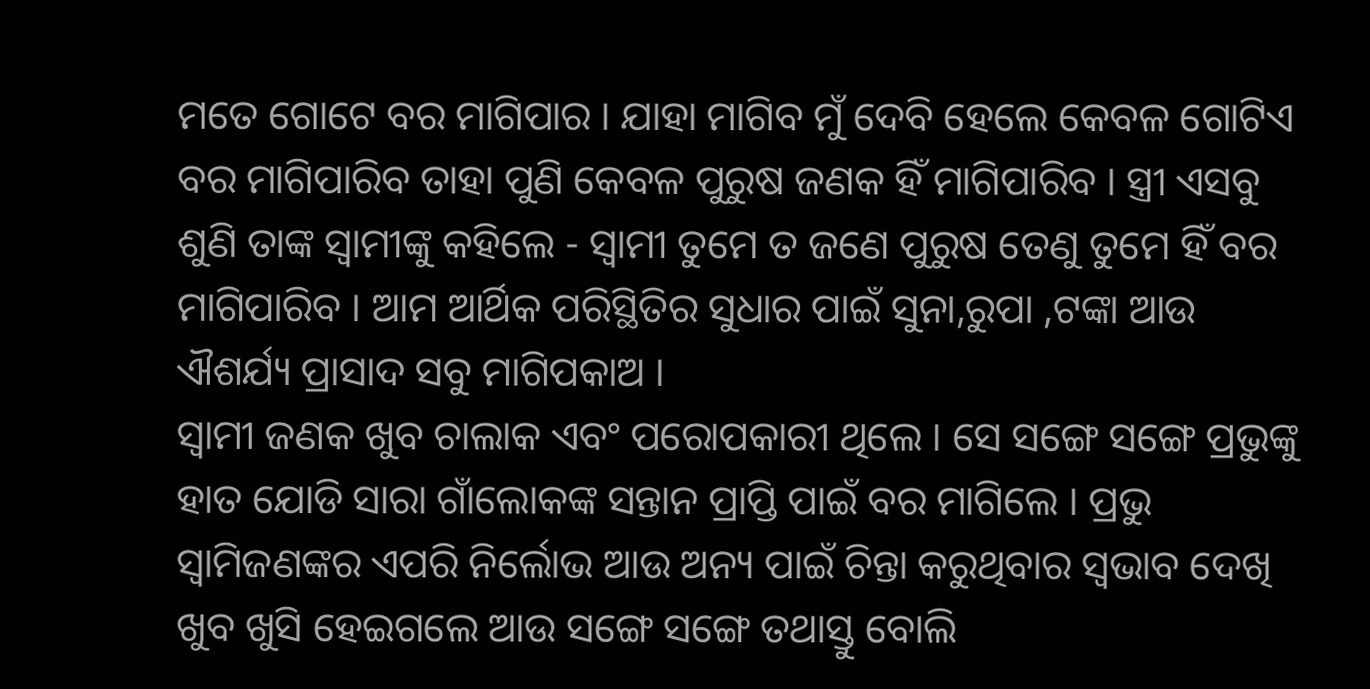ମତେ ଗୋଟେ ବର ମାଗିପାର । ଯାହା ମାଗିବ ମୁଁ ଦେବି ହେଲେ କେବଳ ଗୋଟିଏ ବର ମାଗିପାରିବ ତାହା ପୁଣି କେବଳ ପୁରୁଷ ଜଣକ ହିଁ ମାଗିପାରିବ । ସ୍ତ୍ରୀ ଏସବୁ ଶୁଣି ତାଙ୍କ ସ୍ୱାମୀଙ୍କୁ କହିଲେ - ସ୍ୱାମୀ ତୁମେ ତ ଜଣେ ପୁରୁଷ ତେଣୁ ତୁମେ ହିଁ ବର ମାଗିପାରିବ । ଆମ ଆର୍ଥିକ ପରିସ୍ଥିତିର ସୁଧାର ପାଇଁ ସୁନା,ରୁପା ,ଟଙ୍କା ଆଉ ଐଶର୍ଯ୍ୟ ପ୍ରାସାଦ ସବୁ ମାଗିପକାଅ ।
ସ୍ୱାମୀ ଜଣକ ଖୁବ ଚାଲାକ ଏବଂ ପରୋପକାରୀ ଥିଲେ । ସେ ସଙ୍ଗେ ସଙ୍ଗେ ପ୍ରଭୁଙ୍କୁ ହାତ ଯୋଡି ସାରା ଗାଁଲୋକଙ୍କ ସନ୍ତାନ ପ୍ରାପ୍ତି ପାଇଁ ବର ମାଗିଲେ । ପ୍ରଭୁ ସ୍ୱାମିଜଣଙ୍କର ଏପରି ନିର୍ଲୋଭ ଆଉ ଅନ୍ୟ ପାଇଁ ଚିନ୍ତା କରୁଥିବାର ସ୍ୱଭାବ ଦେଖି ଖୁବ ଖୁସି ହେଇଗଲେ ଆଉ ସଙ୍ଗେ ସଙ୍ଗେ ତଥାସ୍ତୁ ବୋଲି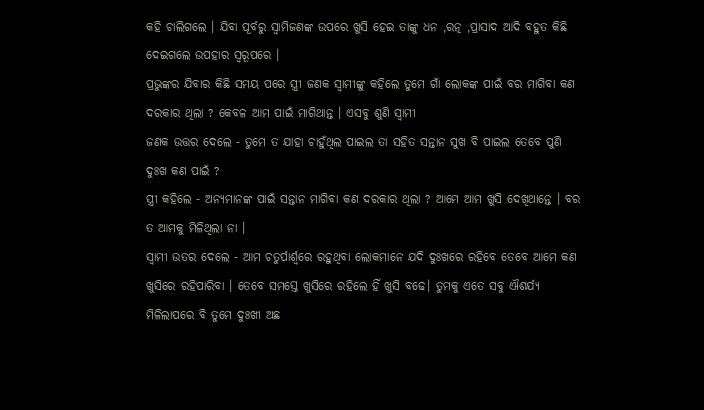କହି ଚାଲିଗଲେ । ଯିବା ପୂର୍ବରୁ ସ୍ୱାମିଜଣଙ୍କ ଉପରେ ଖୁସି ହେଇ ତାଙ୍କୁ ଧନ ,ରତ୍ନ ,ପ୍ରାସାଦ ଆଦି ବହୁତ କିଛି ଦେଇଗଲେ ଉପହାର ସ୍ୱରୂପରେ ।
ପ୍ରଭୁଙ୍କର ଯିବାର କିଛି ସମୟ ପରେ ସ୍ତ୍ରୀ ଜଣକ ସ୍ୱାମୀଙ୍କୁ କହିଲେ ତୁମେ ଗାଁ ଲୋକଙ୍କ ପାଇଁ ବର ମାଗିବା କଣ ଦରକାର ଥିଲା ? କେବଳ ଆମ ପାଇଁ ମାଗିଥାନ୍ତ । ଏସବୁ ଶୁଣି ସ୍ୱାମୀ
ଜଣକ ଉତ୍ତର ଦେଲେ - ତୁମେ ତ ଯାହା ଚାହୁଁଥିଲ ପାଇଲ ତା ସହିତ ସନ୍ତାନ ସୁଖ ବି ପାଇଲ ତେବେ ପୁଣି ଦୁଃଖ କଣ ପାଇଁ ?
ସ୍ତ୍ରୀ କହିଲେ - ଅନ୍ୟମାନଙ୍କ ପାଇଁ ସନ୍ତାନ ମାଗିବା କଣ ଦରକାର ଥିଲା ? ଆମେ ଆମ ଖୁସି ଦେଖିଥାନ୍ତେ । ବର ତ ଆମକୁ ମିଳିଥିଲା ନା ।
ସ୍ୱାମୀ ଉତର ଦେଲେ - ଆମ ଚତୁର୍ପାର୍ଶ୍ୱରେ ରହୁଥିବା ଲୋକମାନେ ଯଦି ଦୁଃଖରେ ରହିବେ ତେବେ ଆମେ କଣ ଖୁସିରେ ରହିପାରିବା । ତେବେ ସମସ୍ତେ ଖୁସିରେ ରହିଲେ ହିଁ ଖୁସି ବଢେ। ତୁମକୁ ଏତେ ସବୁ ଐଶର୍ଯ୍ୟ ମିଳିଲାପରେ ବି ତୁମେ ଦୁଃଖୀ ଅଛ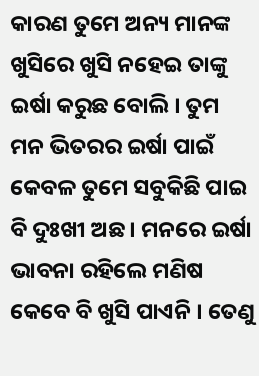କାରଣ ତୁମେ ଅନ୍ୟ ମାନଙ୍କ ଖୁସିରେ ଖୁସି ନହେଇ ତାଙ୍କୁ ଇର୍ଷା କରୁଛ ବୋଲି । ତୁମ ମନ ଭିତରର ଇର୍ଷା ପାଇଁ
କେବଳ ତୁମେ ସବୁକିଛି ପାଇ ବି ଦୁଃଖୀ ଅଛ । ମନରେ ଇର୍ଷା ଭାବନା ରହିଲେ ମଣିଷ କେବେ ବି ଖୁସି ପାଏନି । ତେଣୁ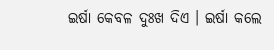ଇର୍ଷା କେବଳ ଦୁଃଖ ଦିଏ । ଇର୍ଷା କଲେ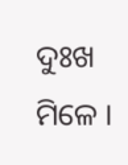ଦୁଃଖ ମିଳେ ।